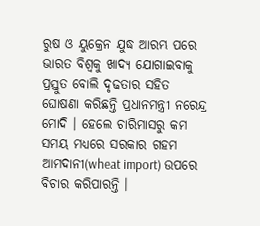ରୁଷ ଓ ୟୁକ୍ରେନ ଯୁଦ୍ଧ ଆରମ୍ଭ ପରେ ଭାରତ ବିଶ୍ବକୁ ଖାଦ୍ୟ ଯୋଗାଇବାକୁ ପ୍ରସ୍ତୁତ ବୋଲି ଦୃଢତାର ସହିତ ଘୋଷଣା କରିଛନ୍ତି ପ୍ରଧାନମନ୍ତ୍ରୀ ନରେନ୍ଦ୍ର ମୋଦି । ହେଲେ ଚାରିମାସରୁ କମ ସମୟ ମଧ୍ୟରେ ସରକାର ଗହମ ଆମଦାନୀ(wheat import) ଉପରେ ବିଚାର କରିପାରନ୍ତି ।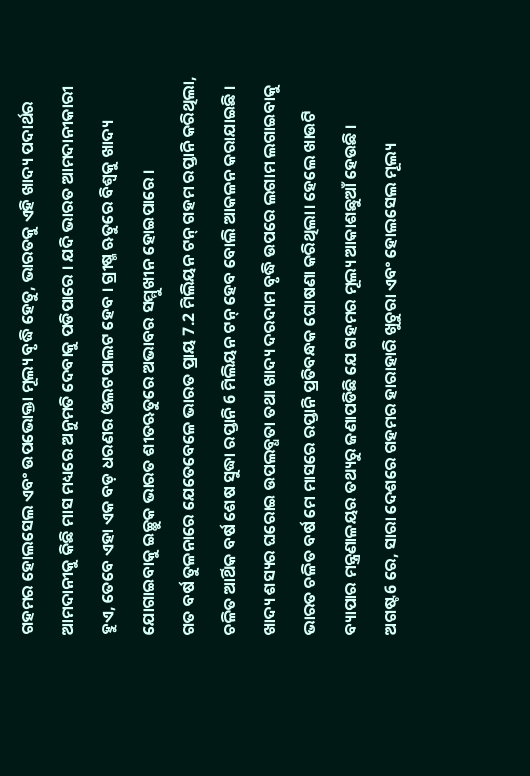ଗହମର ହୋଲସେଲ ଏବଂ ଉପଭୋକ୍ତା ମୂଲ୍ୟ ବୃଦ୍ଧି ହେତୁ, ଭାରତକୁ ଏହି ଖାଦ୍ୟ ପଦାର୍ଥର ଆମଦାନୀକୁ କିଛି ମାସ ମଧ୍ୟରେ ଅନୁମତି ଦେବାକୁ ପଡିପାରେ । ଯଦି ଭାରତ ଆମଦାନୀକାରୀ ହୁଏ, ତେବେ ଏହା ଏକ ବଡ଼ ଧରଣର ଓଲଟପାଲଟ ହେବ । ଗ୍ରୀଷ୍ମ ଋତୁରେ ବିଶ୍ବକୁ ଖାଦ୍ୟ ଯୋଗାଇବାକୁ ଇଚ୍ଛୁକ ଭାରତ ଶୀତଋତୁରେ ଅଭାବର ସମ୍ମୁଖୀନ ହୋଇପାରେ ।
ଗତ ବର୍ଷ ତୁଳନାରେ ଯେତେବେଳେ ଭାରତ ପ୍ରାୟ 7.2 ମିଲିୟନ ଟନ୍ ଗହମ ରପ୍ତାନି କରିଥିଲା, ଚଳିତ ଆର୍ଥିକ ବର୍ଷ ଶେଷ ସୁଦ୍ଧା ରପ୍ତାନି 6 ମିଲିୟନ ଟନ୍ ହେବ ବୋଲି ଆକଳନ କରାଯାଇଛି ।
ଖାଦ୍ୟ ଶସ୍ୟର ଘରୋଇ ଉପଲବ୍ଧତା ତଥା ଖାଦ୍ୟ ଦରଦାମ ବୃଦ୍ଧି ଉପରେ ଲଗାମ ଲଗାଇବାକୁ ଭାରତ ଚଳିତ ବର୍ଷ ମେ ମାସରେ ରପ୍ତାନି ପ୍ରତିବନ୍ଧକ ଘୋଷଣା କରିଥିଲା। ହେଲେ ଖାଉଟି ବ୍ୟାପାର ମନ୍ତ୍ରଣାଳୟର ତଥ୍ୟରୁ ଜଣାପଡିଛି ଯେ ଗହମର ମୂଲ୍ୟ ଆକାଶଛୁଆଁ ହେଉଛି । ଅଗଷ୍ଟ6 ରେ, ସାରା ଦେଶରେ ଗହମର ହାରାହାରି ଖୁଚୁରା ଏବଂ ହୋଲସେଲ ମୂଲ୍ୟ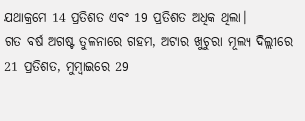ଯଥାକ୍ରମେ 14 ପ୍ରତିଶତ ଏବଂ 19 ପ୍ରତିଶତ ଅଧିକ ଥିଲା।
ଗତ ବର୍ଷ ଅଗଷ୍ଟ ତୁଳନାରେ ଗହମ, ଅଟାର ଖୁଚୁରା ମୂଲ୍ୟ ଦିଲ୍ଲୀରେ 21 ପ୍ରତିଶତ, ମୁମ୍ବାଇରେ 29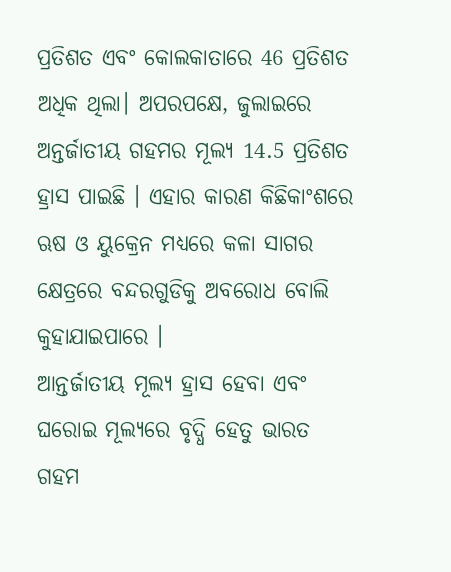ପ୍ରତିଶତ ଏବଂ କୋଲକାତାରେ 46 ପ୍ରତିଶତ ଅଧିକ ଥିଲା। ଅପରପକ୍ଷେ, ଜୁଲାଇରେ ଅନ୍ତର୍ଜାତୀୟ ଗହମର ମୂଲ୍ୟ 14.5 ପ୍ରତିଶତ ହ୍ରାସ ପାଇଛି । ଏହାର କାରଣ କିଛିକାଂଶରେ ଋଷ ଓ ୟୁକ୍ରେନ ମଧ୍ୟରେ କଳା ସାଗର କ୍ଷେତ୍ରରେ ବନ୍ଦରଗୁଡିକୁ ଅବରୋଧ ବୋଲି କୁହାଯାଇପାରେ ।
ଆନ୍ତର୍ଜାତୀୟ ମୂଲ୍ୟ ହ୍ରାସ ହେବା ଏବଂ ଘରୋଇ ମୂଲ୍ୟରେ ବୃଦ୍ଧି ହେତୁ ଭାରତ ଗହମ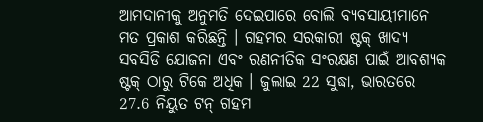ଆମଦାନୀକୁ ଅନୁମତି ଦେଇପାରେ ବୋଲି ବ୍ୟବସାୟୀମାନେ ମତ ପ୍ରକାଶ କରିଛନ୍ତି । ଗହମର ସରକାରୀ ଷ୍ଟକ୍ ଖାଦ୍ୟ ସବସିଡି ଯୋଜନା ଏବଂ ରଣନୀତିକ ସଂରକ୍ଷଣ ପାଇଁ ଆବଶ୍ୟକ ଷ୍ଟକ୍ ଠାରୁ ଟିକେ ଅଧିକ । ଜୁଲାଇ 22 ସୁଦ୍ଧା, ଭାରତରେ 27.6 ନିୟୁତ ଟନ୍ ଗହମ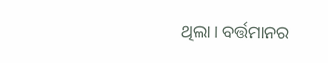ଥିଲା। ବର୍ତ୍ତମାନର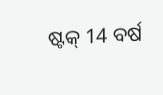ଷ୍ଟକ୍ 14 ବର୍ଷ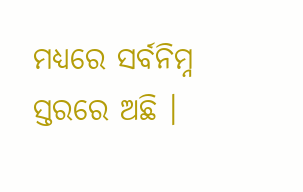ମଧ୍ୟରେ ସର୍ବନିମ୍ନ ସ୍ତରରେ ଅଛି ।